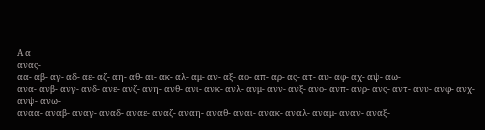Α α
ανας-
αα- αβ- αγ- αδ- αε- αζ- αη- αθ- αι- ακ- αλ- αμ- αν- αξ- αο- απ- αρ- ας- ατ- αυ- αφ- αχ- αψ- αω-
ανα- ανβ- ανγ- ανδ- ανε- ανζ- ανη- ανθ- ανι- ανκ- ανλ- ανμ- ανν- ανξ- ανο- ανπ- ανρ- ανς- αντ- ανυ- ανφ- ανχ- ανψ- ανω-
αναα- αναβ- αναγ- αναδ- αναε- αναζ- αναη- αναθ- αναι- ανακ- αναλ- αναμ- αναν- αναξ-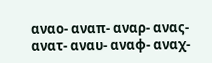αναο- αναπ- αναρ- ανας- ανατ- αναυ- αναφ- αναχ-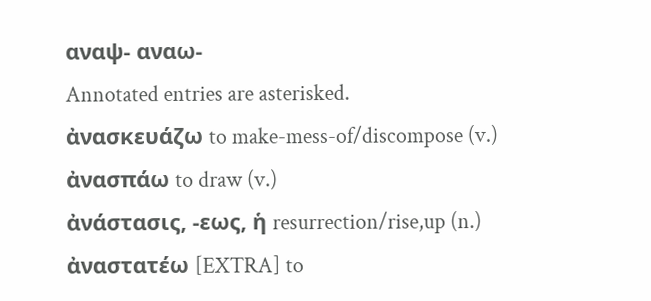αναψ- αναω-
Annotated entries are asterisked.
ἀνασκευάζω to make-mess-of/discompose (v.)
ἀνασπάω to draw (v.)
ἀνάστασις, -εως, ἡ resurrection/rise,up (n.)
ἀναστατέω [EXTRA] to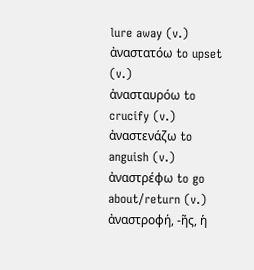lure away (v.)
ἀναστατόω to upset (v.)
ἀνασταυρόω to crucify (v.)
ἀναστενάζω to anguish (v.)
ἀναστρέφω to go about/return (v.)
ἀναστροφή, -ῆς, ἡ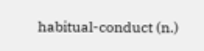habitual-conduct (n.)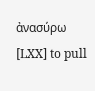ἀνασύρω [LXX] to pull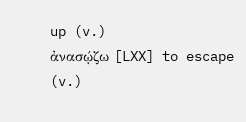up (v.)
ἀνασῴζω [LXX] to escape (v.)